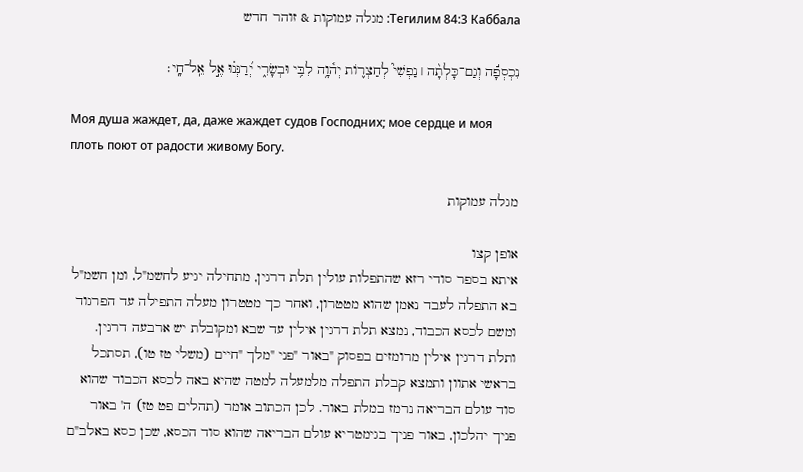Тегилим 84:3 Каббала: מגלה עמוקות & זוהר חדש

נִכְסְפָ֬ה וְגַם־כָּלְתָ֨ה ׀ נַפְשִׁי֮ לְחַצְר֪וֹת יְה֫וָ֥ה לִבִּ֥י וּבְשָׂרִ֑י יְ֝רַנְּנ֗וּ אֶ֣ל אֵֽל־חָֽי׃

Моя душа жаждет, да, даже жаждет судов Господних; мое сердце и моя плоть поют от радости живому Богу.

מגלה עמוקות

אופן קצו
איתא בספר סודי רזא שהתפלות עולין תלת דרגין, מתחילה יגיע לחשמ"ל, ומן חשמ"ל בא התפלה לעבד נאמן שהוא מטטרון, ואחר כך מטטרון מעלה התפילה עד הפרגוד ומשם לכסא הכבוד, נמצא תלת דרגין אילין עד שבא ומקובלת יש ארבעה דרגין. ותלת דרגין אילין מרומזים בפסוק "באור "פני "מלך "חיים (משלי טז טו), תסתכל בראשי אתוון ותמצא קבלת התפלה מלמעלה למטה שהיא באה לכסא הכבוד שהוא סוד עולם הבריאה נרמז במלת באור. לכן הכתוב אומר (תהלים פט טז) ה' באור פניך יהלכון, באור פניך בגימטריא עולם הבריאה שהוא סוד הכסא, שכן כסא באלב"ם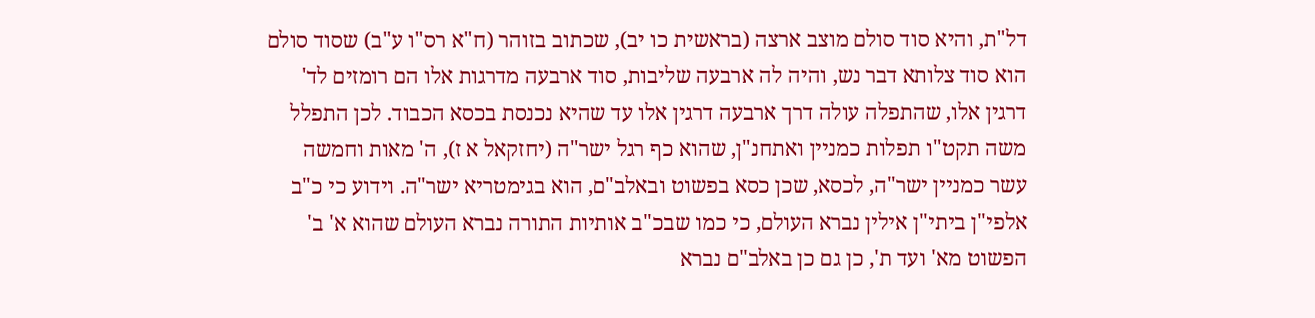דל"ת, והיא סוד סולם מוצב ארצה (בראשית כו יב), שכתוב בזוהר (ח"א רס"ו ע"ב) שסוד סולם הוא סוד צלותא דבר נש, והיה לה ארבעה שליבות, סוד ארבעה מדרגות אלו הם רומזים לד' דרגין אלו, שהתפלה עולה דרך ארבעה דרגין אלו עד שהיא נכנסת בכסא הכבוד. לכן התפלל משה תקט"ו תפלות כמניין ואתחנ"ן, שהוא כף רגל ישר"ה (יחזקאל א ז), ה' מאות וחמשה עשר כמניין ישר"ה, לכסא, שכן כסא בפשוט ובאלב"ם, הוא בגימטריא ישר"ה. וידוע כי כ"ב אלפי"ן ביתי"ן אילין נברא העולם, כי כמו שבכ"ב אותיות התורה נברא העולם שהוא א' ב' הפשוט מא' ועד ת', כן גם כן באלב"ם נברא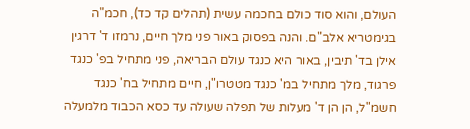העולם, והוא סוד כולם בחכמה עשית (תהלים קד כד), חכמ"ה בגימטריא אלב"ם. והנה בפסוק באור פני מלך חיים, נרמזו ד' דרגין אילן בד' תיבין, באור היא כנגד עולם הבריאה, פני מתחיל בפ' כנגד פרגוד, מלך מתחיל במ' כנגד מטטרו"ן, חיים מתחיל בח' כנגד חשמ"ל, הן הן ד' מעלות של תפלה שעולה עד כסא הכבוד מלמעלה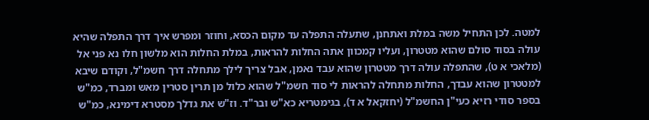למטה. לכן התחיל משה במלת ואתחנן, שתעלה התפלה עד מקום הכסא, וחוזר ומפרש איך דרך התפלה שהיא עולה בסוד סולם שהוא מטטרון, ועליו קמכוון אתה החלות להראות, במלת החלות הוא מלשון חלו נא פני אל (מלאכי א ט), שהתפלה עולה דרך מטטרון שהוא עבד נאמן, אבל צריך לילך מתחלה דרך חשמ"ל, וקודם שיבא למטטרון שהוא עבדך, החלות מתחלה להראות לי סוד חשמ"ל שהוא כלול מן תרין סטרין מאש ומברד, כמ"ש בספר סודי רזיא כעי"ן החשמ"ל (יחזקאל א ד), בגימטריא כא"ש ובר"ד. וז"ש את גדלך מסטרא דימינא, כמ"ש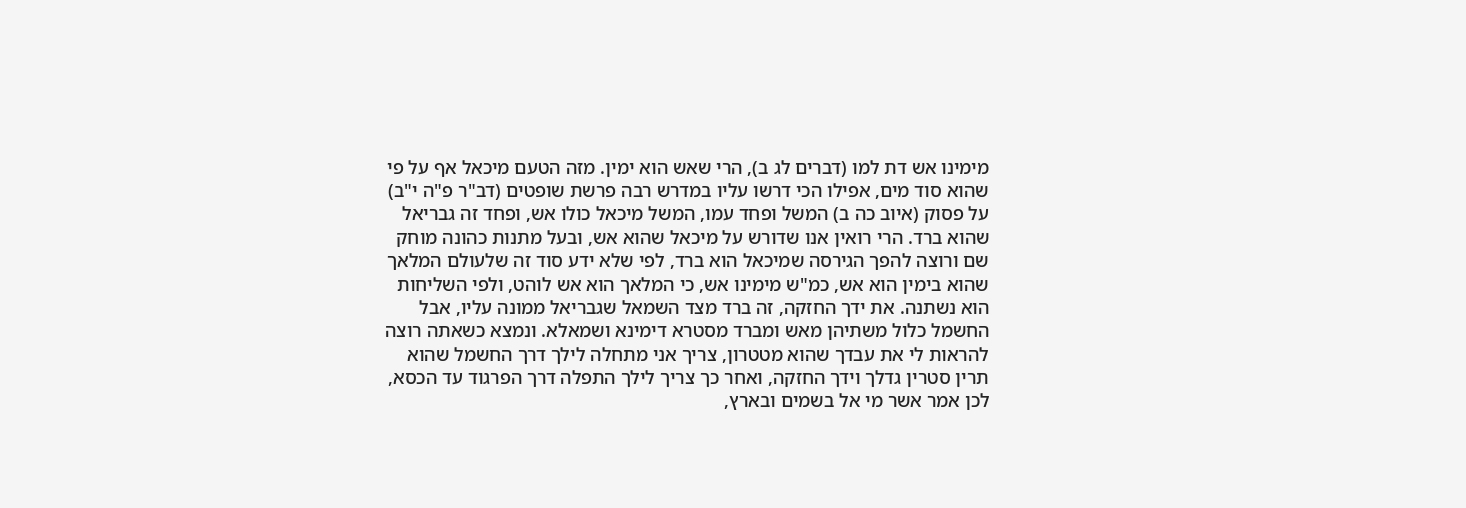מימינו אש דת למו (דברים לג ב), הרי שאש הוא ימין. מזה הטעם מיכאל אף על פי שהוא סוד מים, אפילו הכי דרשו עליו במדרש רבה פרשת שופטים (דב"ר פ"ה י"ב) על פסוק (איוב כה ב) המשל ופחד עמו, המשל מיכאל כולו אש, ופחד זה גבריאל שהוא ברד. הרי רואין אנו שדורש על מיכאל שהוא אש, ובעל מתנות כהונה מוחק שם ורוצה להפך הגירסה שמיכאל הוא ברד, לפי שלא ידע סוד זה שלעולם המלאך שהוא בימין הוא אש, כמ"ש מימינו אש, כי המלאך הוא אש לוהט, ולפי השליחות הוא נשתנה. את ידך החזקה, זה ברד מצד השמאל שגבריאל ממונה עליו, אבל החשמל כלול משתיהן מאש ומברד מסטרא דימינא ושמאלא. ונמצא כשאתה רוצה להראות לי את עבדך שהוא מטטרון, צריך אני מתחלה לילך דרך החשמל שהוא תרין סטרין גדלך וידך החזקה, ואחר כך צריך לילך התפלה דרך הפרגוד עד הכסא, לכן אמר אשר מי אל בשמים ובארץ,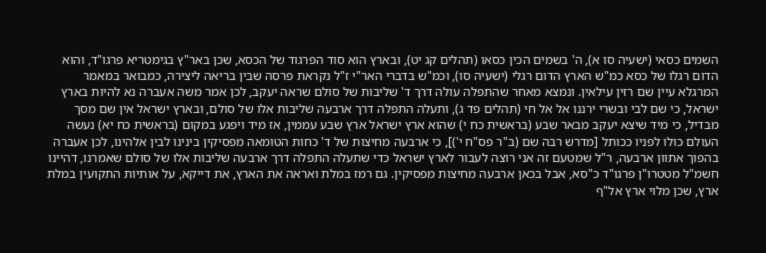השמים כסאי (ישעיה סו א), ה' בשמים הכין כסאו (תהלים קג יט), ובארץ הוא סוד הפרגוד של הכסא, שכן באר"ץ בגימטריא פרגו"ד, והוא הדום רגלו של כסא כמ"ש הארץ הדום רגלי (ישעיה סו), וכמ"ש בדברי האר"י ז"ל נקראת פרסה שבין בריאה ליצירה, כמבואר במאמר המרגלא עיין שם רזין עילאין. ונמצא מאחר שהתפלה עולה דרך ד' שליבות של סולם שראה יעקב, לכן אמר משה אעברה נא להיות בארץ ישראל, כי שם לבי ובשרי ירננו אל אל חי (תהלים פד ג), ותעלה התפלה דרך ארבעה שליבות אלו של סולם, ובארץ ישראל אין שם מסך מבדיל, כי מיד שיצא יעקב מבאר שבע (בראשית כח י) שהוא ארץ ישראל ארץ שבע עממין, אז מיד ויפגע במקום (בראשית כח יא) נעשה העולם כולו לפניו ככותל [מדרש רבה שם (ב"ר פס"ח י')], כי ארבעה מחיצות של ד' כחות הטומאה מפסיקין בינינו לבין אלהינו, לכן אעברה בהפוך אתוון ארבעה, ר"ל שמטעם זה אני רוצה לעבור לארץ ישראל כדי שתעלה התפלה דרך ארבעה שליבות אלו של סולם שאמרנו, דהיינו חשמ"ל מטטרו"ן פרגו"ד כ"סא, אבל בכאן ארבעה מחיצות מפסיקין. גם רמז במלת ואראה את הארץ, את דייקא, על אותיות התקועין במלת ארץ, שכן מלוי ארץ אל"ף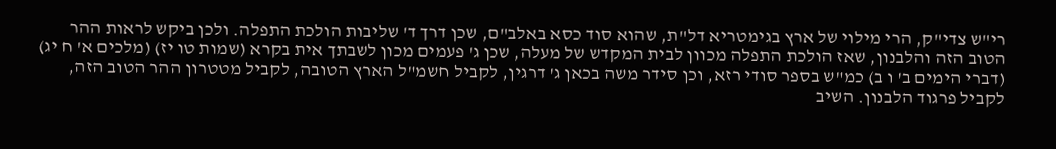רי"ש צדי"ק, הרי מילוי של ארץ בגימטריא דל"ת, שהוא סוד כסא באלב"ם, שכן דרך ד' שליבות הולכת התפלה. ולכן ביקש לראות ההר הטוב הזה והלבנון, שאז הולכת התפלה מכוון לבית המקדש של מעלה, שכן ג' פעמים מכון לשבתך אית בקרא (שמות טו יז) (מלכים א' ח יג) (דברי הימים ב' ו ב) כמ"ש בספר סודי רזא, וכן סידר משה בכאן ג' דרגין, לקביל חשמ"ל הארץ הטובה, לקביל מטטרון ההר הטוב הזה, לקביל פרגוד הלבנון. השיב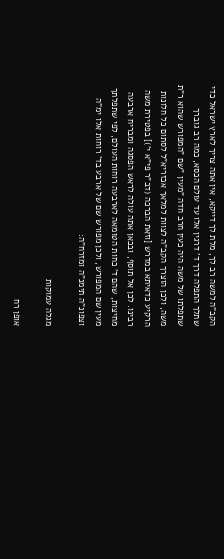הקב"ה למשה רב לך, מלת לך דייקא, אין אתה צריך לארץ ישראל כדי שתלך התפלה דרך ד' דרגין אלו עד עולם הכסא, כמה רב גוברך שתפלתו של משה היה כעין חרב חדה "מעין "שם "המפורש שהוא ר"ת משה, ולכן הוצרך הקב"ה לצוות למלאך אכזריא"ל לסתום כל חלונות הרקיע כדאיתא במדרש [וזאת הברכה (דב"ר פי"א י')] בפטירת משה רבינו. לכן אל תוסף, ובכאן אתה עולה לראש הפסגה ומבריח ארבעה מחיצות, שהם ד' כחות הטומאה לארבעה רוחות העולם, לפי שתפלתך מעין שם המפורש, ולכן מפורש שם של ארבע בד' רוחות אלו ימ"ה וצפונ"ה תימנ"ה ומזרח"ה:

מגלה עמוקות

אופן רח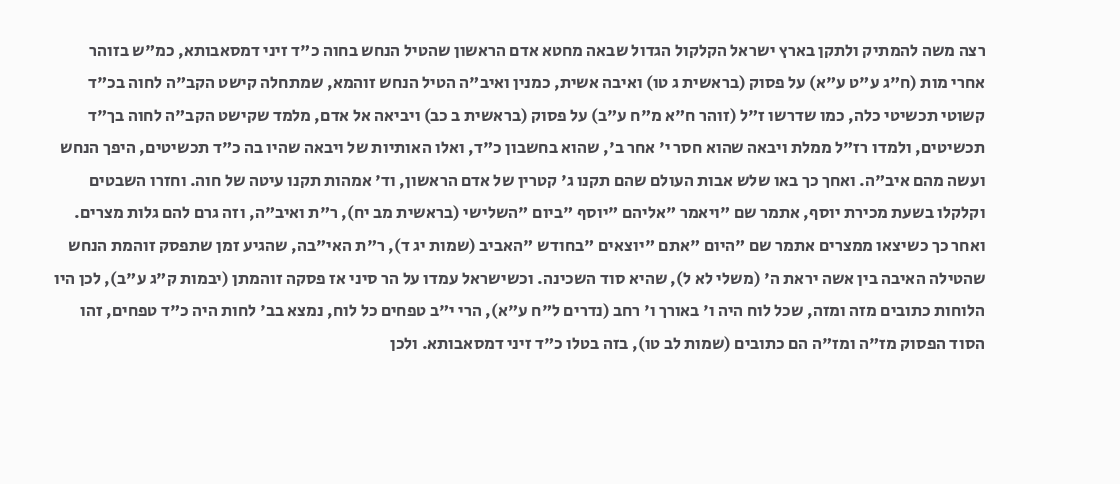רצה משה להמתיק ולתקן בארץ ישראל הקלקול הגדול שבאה מחטא אדם הראשון שהטיל הנחש בחוה כ"ד זיני דמסאבותא, כמ"ש בזוהר אחרי מות (ח"ג ע"ט ע"א) על פסוק (בראשית ג טו) ואיבה אשית, כמנין ואיב"ה הטיל הנחש זוהמא, שמתחלה קישט הקב"ה לחוה בכ"ד קשוטי תכשיטי כלה, כמו שדרשו ז"ל (זוהר ח"א מ"ח ע"ב) על פסוק (בראשית ב כב) ויביאה אל אדם, מלמד שקישט הקב"ה לחוה בך"ד תכשיטים, ולמדו רז"ל ממלת ויבאה שהוא חסר י' אחר ב', שהוא בחשבון כ"ד, ואלו האותיות של ויבאה שהיו בה כ"ד תכשיטים, היפך הנחש ועשה מהם איב"ה. ואחך כך באו שלש אבות העולם שהם תקנו ג' קטרין של אדם הראשון, וד' אמהות תקנו עיטה של חוה. וחזרו השבטים וקלקלו בשעת מכירת יוסף, אתמר שם "ויאמר "אליהם "יוסף "ביום "השלישי (בראשית מב יח), ר"ת ואיב"ה, וזה גרם להם גלות מצרים. ואחר כך כשיצאו ממצרים אתמר שם "היום "אתם "יוצאים "בחודש "האביב (שמות יג ד), ר"ת האי"בה, שהגיע זמן שתפסק זוהמת הנחש שהטילה האיבה בין אשה יראת ה' (משלי לא ל), שהיא סוד השכינה. וכשישראל עמדו על הר סיני אז פסקה זוהמתן (יבמות ק"ג ע"ב), לכן היו הלוחות כתובים מזה ומזה, שכל לוח היה ו' באורך ו' רחב (נדרים ל"ח ע"א), הרי י"ב טפחים כל לוח, נמצא בב' לחות היה כ"ד טפחים, זהו הסוד הפסוק מז"ה ומז"ה הם כתובים (שמות לב טו), בזה בטלו כ"ד זיני דמסאבותא. ולכן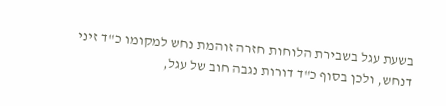בשעת עגל בשבירת הלוחות חזרה זוהמת נחש למקומו כ"ד זיני דנחש, ולכן בסוף כ"ד דורות נגבה חוב של עגל,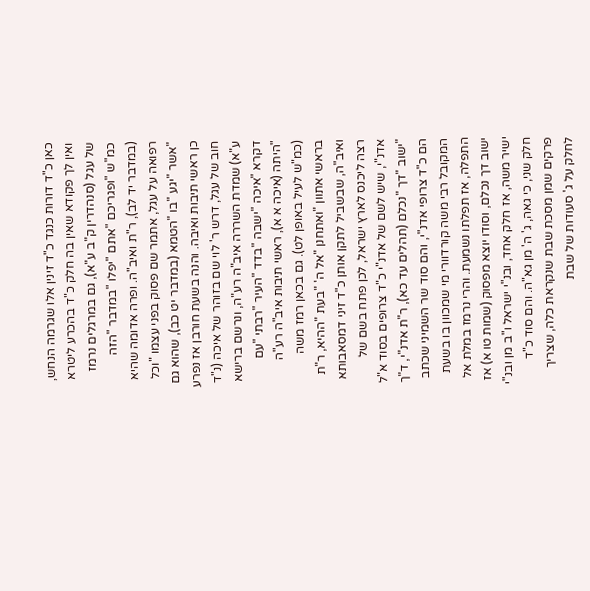כאן כ"ד דורות כנגד כ"ד זינין אלו שגרמה הנחש, ואין לך פקודא שאין בה חלק כ"ד בהכרע ליטרא של עגל (סנהדרין ק"ב ע"א), גם במרגלים נרמז כמ"ש "ופגריכם "אתם "יפלו "במדבר "הזה (במדבר יד לב), ר"ת ואיב"ה. ופרה אדומה שהיא רפואה על עגל, אתמר שם פסוק בפני עצמו "וכל "אשר "יגע "בו "הטמא (במדבר יט כב), שהוא גם כן ראשי תיבות ואיבה. והנה בשעת חורבן אז נפרע חוב של עגל, דרש ר' לוי שם בזוהר של איכה (נ"ד ע"א) שמדת השררה איב"ה רע"ה, ונרשם ברישא דקרא "איכה "ישבה "בדד "העיר "רבתי "עם "היתה (איכה א א), ראשי תיבות איב"ה רע"ה (כמ"ש לעיל באופן לט). גם בכאן רמז משה בראשי אתוון "ואתחנן "אל ה' "בעת "ההיא, ר"ת ואיב"ה, שבשביל לתקן אותן כ"ד זיני דמסאבותא רצה ליכנס לארץ ישראל, לכן פתח בשם של אדנ"י, שיש לשם של אדנ"י כ"ד צרופים בסוד א"ל "ישוב "דך "נכלם (תהלים עד כא), ר"ת אדנ"י, ד"ך הם כ"ד צרופי אדנ"י, והם סוד שר השמיני שכתב המקובל רבי משה קורדוורי מי שמכוון בו בשעת התפלה, אז תפלתו נשמעת. והרי נרמז במלת אל ישוב דך נכלם, וסודו יוצא מפסוק (שמות טו א) אז ישיר משה, אז חלק אחד, ובנ"י ישראל ו"ב מן ובנ"י חלק שני, כי גאה, ג' ה' מן גא"ה. והם סוד כ"ד פרקים שמן מסכת שבת שנקראת כלה, שצריך לחלק על ג' סעודות של שבת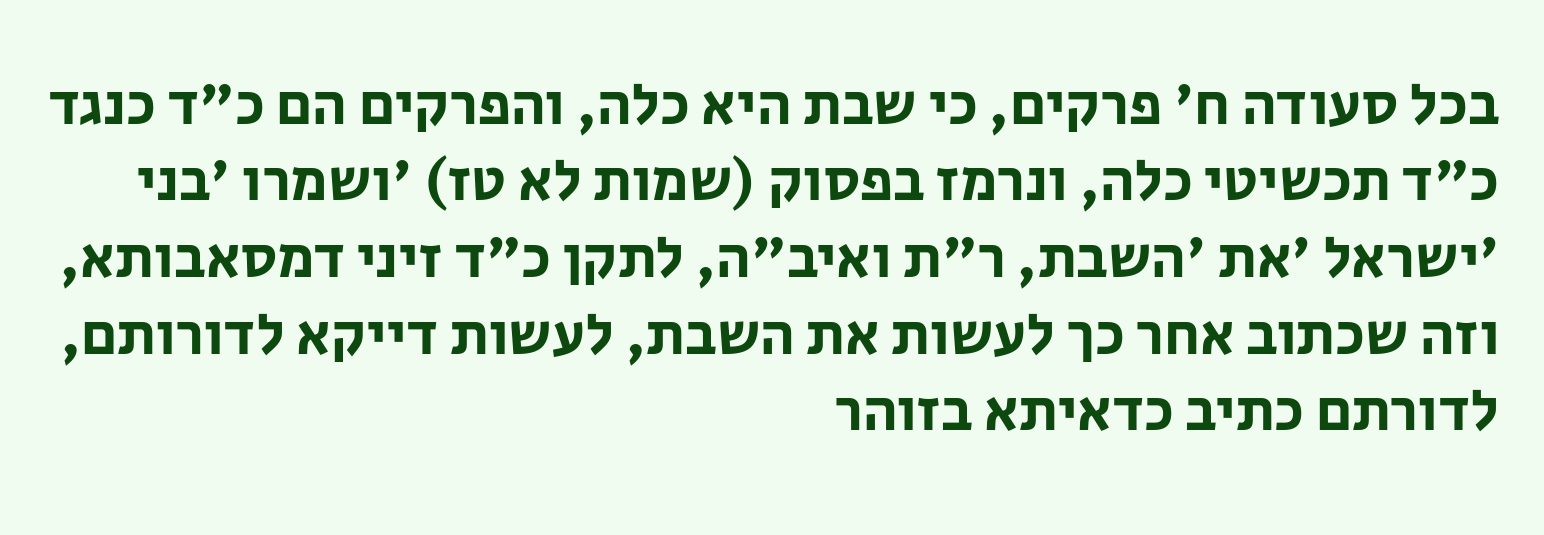בכל סעודה ח' פרקים, כי שבת היא כלה, והפרקים הם כ"ד כנגד כ"ד תכשיטי כלה, ונרמז בפסוק (שמות לא טז) 'ושמרו 'בני 'ישראל 'את 'השבת, ר"ת ואיב"ה, לתקן כ"ד זיני דמסאבותא, וזה שכתוב אחר כך לעשות את השבת, לעשות דייקא לדורותם, לדורתם כתיב כדאיתא בזוהר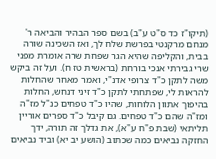(תיקו"ז כד ס"ט ע"ב) בשם ספר הבהיר והביאה ר' מנחם מרקנטי בפרשת שלח לך, ואז השכינה שורה בבית, והקליפה שהיא הגר שפחת שרה אומרת מפני שרי גבירתי אנכי בורחת (בראשית טז ח). ועל זה ביקש משה לתקן כ"ד צרופי אדנ"י, ואמר מאחר שהחלות להראות לי, שפתחתי לתקן כ"ד זיני דנחש, החלות בהיפוך אתוון הלוחות, שהיו כ"ד טפחים כנ"ל מז"ה ומז"ה שהם כ"ד טפחים. גם קיבל כ"ד ספרים אוריין תליתאי (שבת פ"ח ע"א), את גדלך זה תורה, ידך החזקה נביאים כמה שכתוב (הושע יב יא) וביד נביאים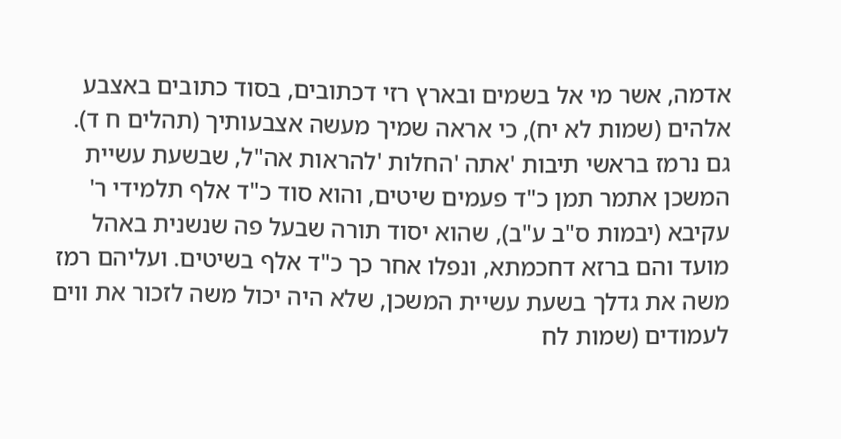אדמה, אשר מי אל בשמים ובארץ רזי דכתובים, בסוד כתובים באצבע אלהים (שמות לא יח), כי אראה שמיך מעשה אצבעותיך (תהלים ח ד). גם נרמז בראשי תיבות 'אתה 'החלות 'להראות אה"ל, שבשעת עשיית המשכן אתמר תמן כ"ד פעמים שיטים, והוא סוד כ"ד אלף תלמידי ר' עקיבא (יבמות ס"ב ע"ב), שהוא יסוד תורה שבעל פה שנשנית באהל מועד והם ברזא דחכמתא, ונפלו אחר כך כ"ד אלף בשיטים. ועליהם רמז משה את גדלך בשעת עשיית המשכן, שלא היה יכול משה לזכור את ווים לעמודים (שמות לח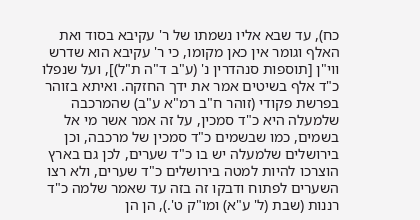כח), עד שבא אליו נשמתו של ר' עקיבא בסוד ואת האלף וגומר אין כאן מקומו, כי ר' עקיבא הוא שדרש ווי"ן [תוספות סנהדרין נ' (ע"ב ד"ה ת"ל)], ועל שנפלו כ"ד אלף בשיטים אמר את ידך החזקה. ואיתא בזוהר בפרשת פקודי (זוהר ח"ב רמ"א ע"ב) שהמרכבה שלמעלה היא כ"ד סמכין, על זה אמר אשר מי אל בשמים, כמו שבשמים כ"ד סמכין של מרכבה, וכן בירושלים שלמעלה יש בו כ"ד שערים, לכן גם בארץ הוצרכו להיות למטה בירושלים כ"ד שערים, ולא רצו השערים לפתוח ודבקו זה בזה עד שאמר שלמה כ"ד רננות (שבת (ל' ע"א) ומו"ק ט'.), הן הן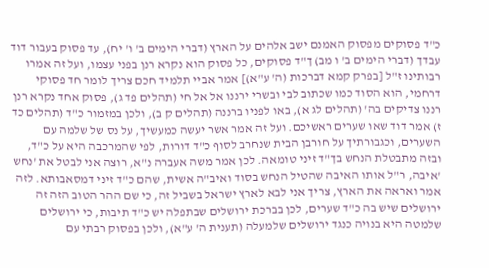כ"ד פסוקים מפסוק האמנם ישב אלהים על הארץ (דברי הימים ב' ו' יח), עד פסוק בעבור דוד עבדך (דברי הימים ב' ו מב) ך"ד פסוקים, כל פסוק הוא נקרא רנן בפני עצמו, ועל זה אמרו רבותינו ז"ל [בפרק קמא דברכות (ה' ע"א)] אמר אביי תלמיד חכם צריך לומר חד פסוקי דרחמי, הוא הסוד כמו שכתוב לבי ובשרי ירננו אל אל חי (תהלים פד ג), פסוק אחד נקרא רנן רננו צדיקים בה' (תהלים לג א), באו לפניו ברננה (תהלים ק ב), ולכן במזמור כ"ד (תהלים כד ז) אמר דוד שאו שערים ראשיכם. ועל זה אמר אשר יעשה כמעשיך, על נס של שלמה עם השערים, וכגבורתיך על חורבן הבית שנחרב לסוף כ"ד דורות, לפי שהמרכבה היא על כ"ד, ובזה מתבטלת הנחש בך"ד זיני טומאה. לכן אמר משה אעברה נ"א, רוצה אני לבטל את 'נחש 'איבה, ר"ל אותו האיבה שהטיל הנחש בסוד ואיב"ה אשית, שהם כ"ד זיני דמסאבותא. לזה אמר ואראה את הארץ, צריך אני לבא לארץ ישראל בשביל זה, כי שם ההר הטוב הזה זה ירושלים שיש בה כ"ד שערים, לכן בברכת ירושלים שבתפלה יש כ"ד תיבות, כי ירושלים שלמטה היא בנויה כנגד ירושלים שלמעלה (תענית ה' ע"א), ולכן בפסוק רבתי עם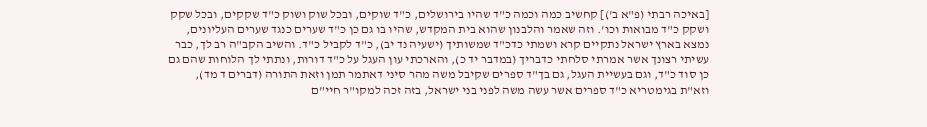[באיכה רבתי (פ"א ב')] קחשיב כמה וכמה כ"ד שהיו בירושלים, כ"ד שוקים, ובכל שוק ושוק כ"ד שקקים, ובכל שקק ושקק כ"ד מבואות וכו'. וזה שאמר והלבנון שהוא בית המקדש, שהיו בו גם כן כ"ד שערים כנגד שערים העליונים, נמצא בארץ ישראל נתקיים קרא ושמתי כדכ"ד שמשותיך (ישעיה נד יב), כ"ד לקביל כ"ד. והשיב הקב"ה רב לך, כבר עשיתי רצונך אשר אמרתי סלחתי כדבריך (במדבר יד כ), והארכתי עון העגל על כ"ד דורות, ונתתי לך הלוחות שהם גם כן סוד כ"ד, וגם בעשיית העגל, גם בך"ד ספרים שקיבל משה מהר סיני דאתמר תמן וזאת התורה (דברים ד מד), וזא"ת בגימטריא כ"ד ספרים אשר עשה משה לפני בני ישראל, בזה זכה למקו"ר חיי"ם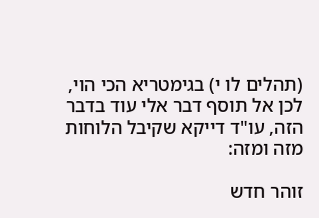(תהלים לו י) בגימטריא הכי הוי, לכן אל תוסף דבר אלי עוד בדבר הזה, עו"ד דייקא שקיבל הלוחות מזה ומזה:

זוהר חדש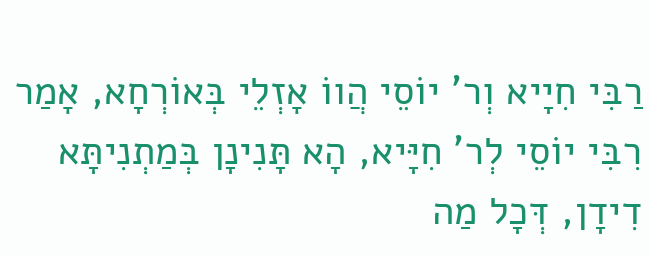רַבִּי חִיָיא וְר' יוֹסֵי הֲווֹ אָזְלֵי בְּאוֹרְחָא, אָמַר רִבִּי יוֹסֵי לְר' חִיָּיא, הָא תָּנִינָן בְּמַתְנִיתָּא דִידָן, דְּכָל מַה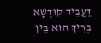דַּעֲבֵיד קוּדְשָׁא בְּרִיךְ הוּא בֵּין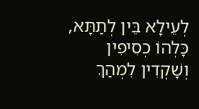לְעֵילָא בֵּין לְתַתָּא, כָּלְהוֹ כְסִיפִין וְשָׁקְדִין לִמְהַךְ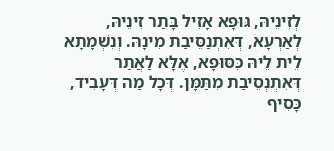לְזִינֵיהּ, גּוּפָא אָזִיל בָּתַר זִינֵיהּ, לְאַרְעָא, דְּאִתְנַסֵּיבַת מִינָהּ. וְנִשְׁמָתָא לֵית לֵיהּ כִּסּוּפָא, אֶלָּא לַאֲתַר דְּאִתְנְסֵיבַת מִתַּמָּן. דְּכָל מַה דְּעָבִיד, כָּסִיף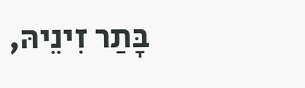בָּתַר זִינֵיהּ,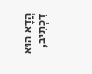הֲדָא הוּא דִכְתִיב,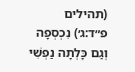(תהילים פ״ד:ג׳) נִכְסְפָה וְגַם כָּלְתָה נַפְשִׁי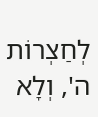לְחַצְרוֹת ה', וְלָא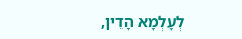לְעָלְמָא הָדֵין,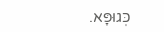כְּגוּפָּא.